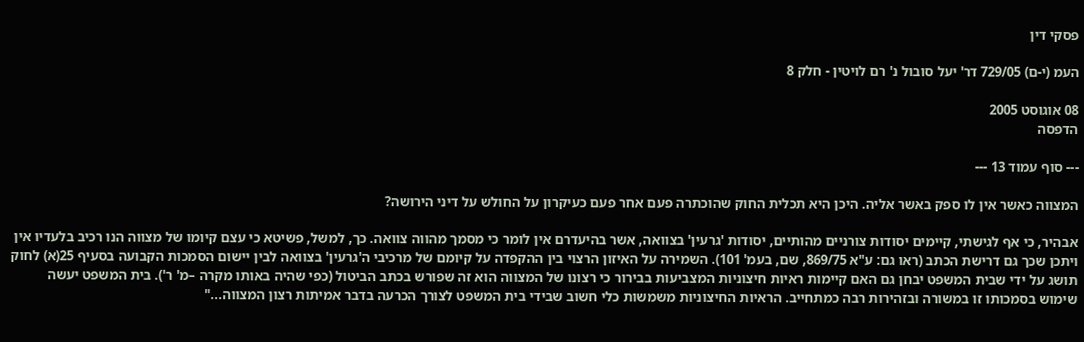פסקי דין

העמ (י-ם) 729/05 דר' יעל סובול נ' רם לויטין - חלק 8

08 אוגוסט 2005
הדפסה

--- סוף עמוד 13 ---

המצווה כאשר אין לו ספק באשר אליה. היכן היא תכלית החוק שהוכתרה פעם אחר פעם כעיקרון על החולש על דיני הירושה?

אבהיר, כי אף לגישתי, קיימים יסודות צורניים מהותיים, יסודות 'גרעין' בצוואה, אשר בהיעדרם אין לומר כי מסמך מהווה צוואה. כך, למשל, פשיטא כי עצם קיומו של מצווה הנו רכיב בלעדיו אין ויתכן שכך גם דרישת הכתב (ראו גם: ע"א 869/75, שם, בעמ' 101). השמירה על האיזון הרצוי בין ההקפדה על קיומם של מרכיבי ה'גרעין' בצוואה לבין יישום הסמכות הקבועה בסעיף 25(א) לחוק תושג על ידי שבית המשפט יבחן גם האם קיימות ראיות חיצוניות המצביעות בבירור כי רצונו של המצווה הוא זה שפורש בכתב הביטול (כפי שהיה באותו מקרה –מ' ר'). בית המשפט יעשה שימוש בסמכותו זו במשורה ובזהירות רבה כמתחייב. הראיות החיצוניות משמשות כלי חשוב שבידי בית המשפט לצורך הכרעה בדבר אמיתות רצון המצווה..."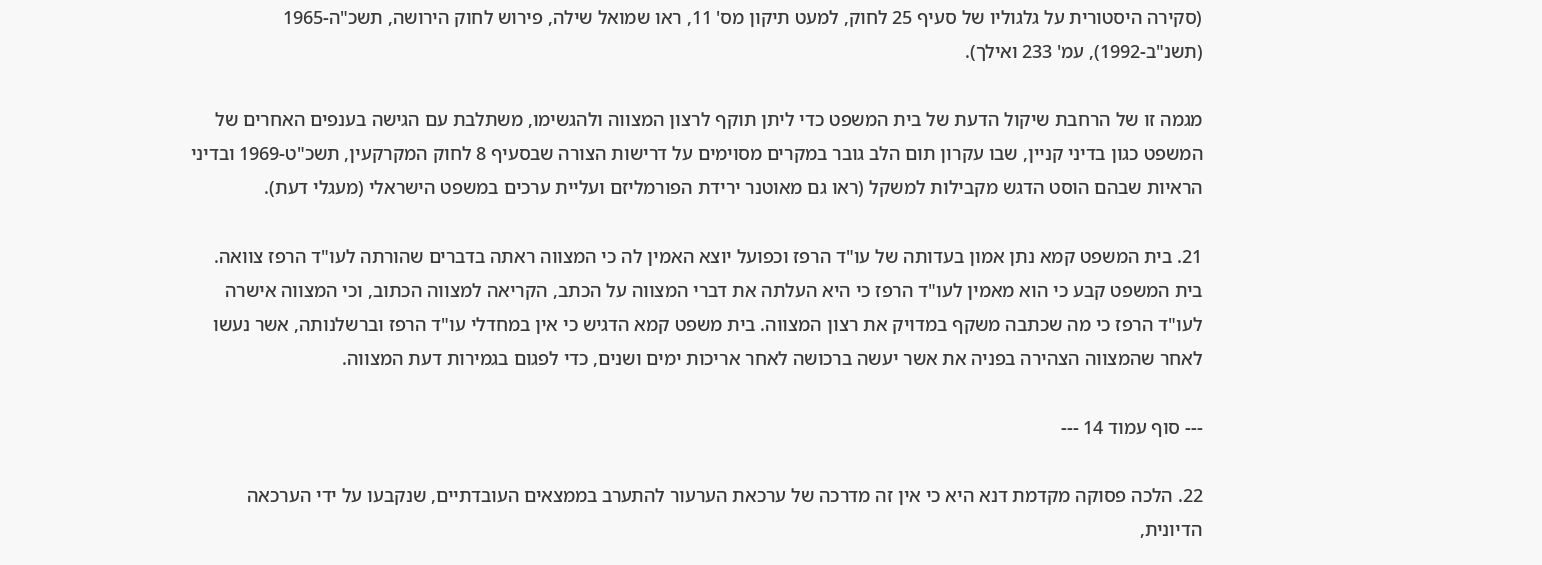(סקירה היסטורית על גלגוליו של סעיף 25 לחוק, למעט תיקון מס' 11, ראו שמואל שילה, פירוש לחוק הירושה, תשכ"ה-1965 (תשנ"ב-1992), עמ' 233 ואילך).

מגמה זו של הרחבת שיקול הדעת של בית המשפט כדי ליתן תוקף לרצון המצווה ולהגשימו, משתלבת עם הגישה בענפים האחרים של המשפט כגון בדיני קניין, שבו עקרון תום הלב גובר במקרים מסוימים על דרישות הצורה שבסעיף 8 לחוק המקרקעין, תשכ"ט-1969 ובדיני הראיות שבהם הוסט הדגש מקבילות למשקל (ראו גם מאוטנר ירידת הפורמליזם ועליית ערכים במשפט הישראלי (מעגלי דעת).

21. בית המשפט קמא נתן אמון בעדותה של עו"ד הרפז וכפועל יוצא האמין לה כי המצווה ראתה בדברים שהורתה לעו"ד הרפז צוואה. בית המשפט קבע כי הוא מאמין לעו"ד הרפז כי היא העלתה את דברי המצווה על הכתב, הקריאה למצווה הכתוב, וכי המצווה אישרה לעו"ד הרפז כי מה שכתבה משקף במדויק את רצון המצווה. בית משפט קמא הדגיש כי אין במחדלי עו"ד הרפז וברשלנותה, אשר נעשו לאחר שהמצווה הצהירה בפניה את אשר יעשה ברכושה לאחר אריכות ימים ושנים, כדי לפגום בגמירות דעת המצווה.

--- סוף עמוד 14 ---

22. הלכה פסוקה מקדמת דנא היא כי אין זה מדרכה של ערכאת הערעור להתערב בממצאים העובדתיים, שנקבעו על ידי הערכאה הדיונית,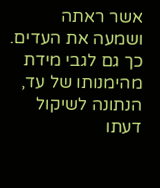אשר ראתה ושמעה את העדים. כך גם לגבי מידת מהימנותו של עד, הנתונה לשיקול דעתו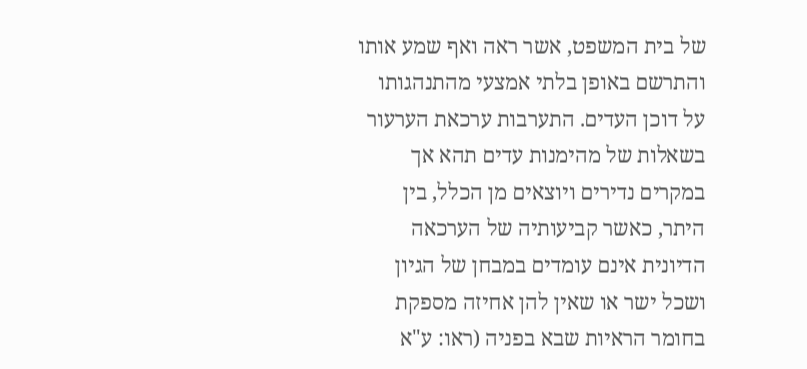של בית המשפט, אשר ראה ואף שמע אותו והתרשם באופן בלתי אמצעי מהתנהגותו על דוכן העדים. התערבות ערכאת הערעור בשאלות של מהימנות עדים תהא אך במקרים נדירים ויוצאים מן הכלל, בין היתר, כאשר קביעותיה של הערכאה הדיונית אינם עומדים במבחן של הגיון ושכל ישר או שאין להן אחיזה מספקת בחומר הראיות שבא בפניה (ראו: ע"א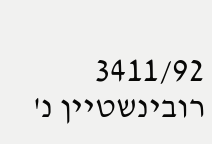3411/92 רובינשטיין נ'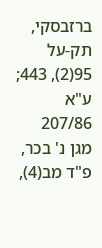ברזבסקי, תק-על 95(2), 443; ע"א 207/86 מגן נ' בכר, פ"ד מב(4),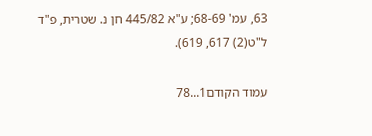63, עמ' 68-69; ע"א 445/82 חן נ. שטרית, פ"ד ל"ט(2) 617, 619).

עמוד הקודם1...78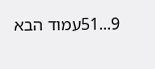9...51עמוד הבא